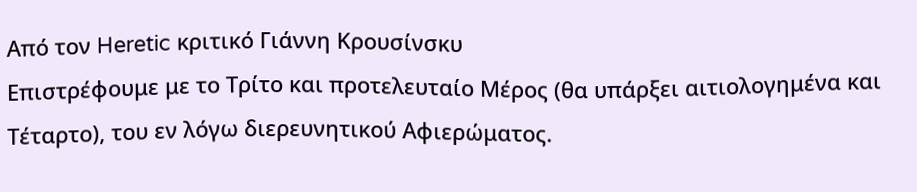Από τον Heretic κριτικό Γιάννη Κρουσίνσκυ
Επιστρέφουμε με το Τρίτο και προτελευταίο Μέρος (θα υπάρξει αιτιολογημένα και Τέταρτο), του εν λόγω διερευνητικού Αφιερώματος.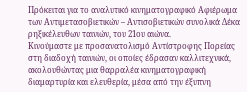Πρόκειται για το αναλυτικό κινηματογραφικό Αφιέρωμα των Αντιμετασοβιετικών – Αντισοβιετικών συνολικά Δέκα ρηξικέλευθων ταινιών, του 21ου αιώνα.
Κινούμαστε με προσανατολισμό Αντίστροφης Πορείας στη διαδοχή ταινιών, οι οποίες έδρασαν καλλιτεχνικά, ακολουθώντας μια θαρραλέα κινηματογραφική διαμαρτυρία και ελευθερία, μέσα από την έξυπνη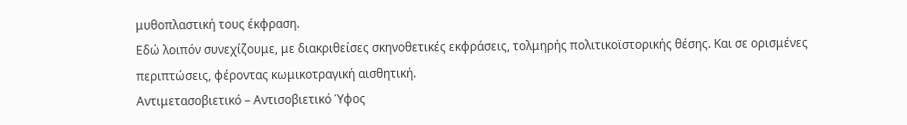μυθοπλαστική τους έκφραση.
Εδώ λοιπόν συνεχίζουμε, με διακριθείσες σκηνοθετικές εκφράσεις, τολμηρής πολιτικοϊστορικής θέσης. Και σε ορισμένες περιπτώσεις, φέροντας κωμικοτραγική αισθητική.
Αντιμετασοβιετικό – Αντισοβιετικό Ύφος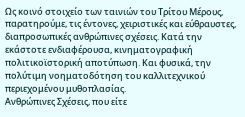Ως κοινό στοιχείο των ταινιών του Τρίτου Μέρους, παρατηρούμε, τις έντονες, χειριστικές και εύθραυστες, διαπροσωπικές ανθρώπινες σχέσεις. Κατά την εκάστοτε ενδιαφέρουσα, κινηματογραφική πολιτικοϊστορική αποτύπωση. Και φυσικά, την πολύτιμη νοηματοδότηση του καλλιτεχνικού περιεχομένου μυθοπλασίας.
Ανθρώπινες Σχέσεις, που είτε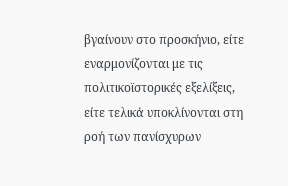βγαίνουν στο προσκήνιο, είτε εναρμονίζονται με τις πολιτικοϊστορικές εξελίξεις, είτε τελικά υποκλίνονται στη ροή των πανίσχυρων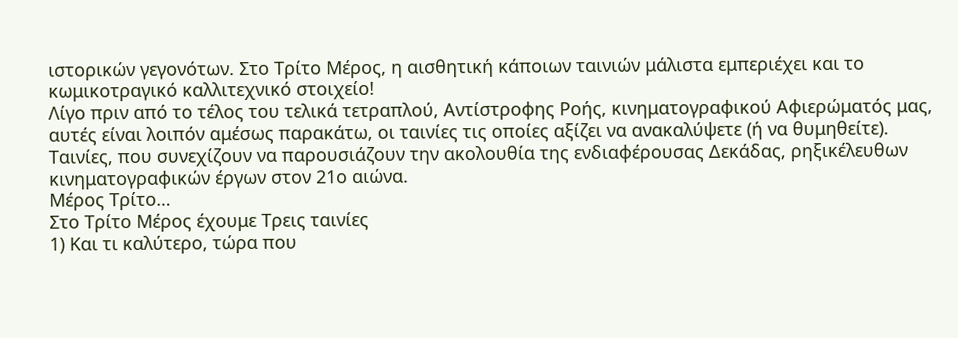ιστορικών γεγονότων. Στο Τρίτο Μέρος, η αισθητική κάποιων ταινιών μάλιστα εμπεριέχει και το κωμικοτραγικό καλλιτεχνικό στοιχείο!
Λίγο πριν από το τέλος του τελικά τετραπλού, Αντίστροφης Ροής, κινηματογραφικού Αφιερώματός μας, αυτές είναι λοιπόν αμέσως παρακάτω, οι ταινίες τις οποίες αξίζει να ανακαλύψετε (ή να θυμηθείτε). Ταινίες, που συνεχίζουν να παρουσιάζουν την ακολουθία της ενδιαφέρουσας Δεκάδας, ρηξικέλευθων κινηματογραφικών έργων στον 21ο αιώνα.
Μέρος Τρίτο…
Στο Τρίτο Μέρος έχουμε Τρεις ταινίες
1) Και τι καλύτερο, τώρα που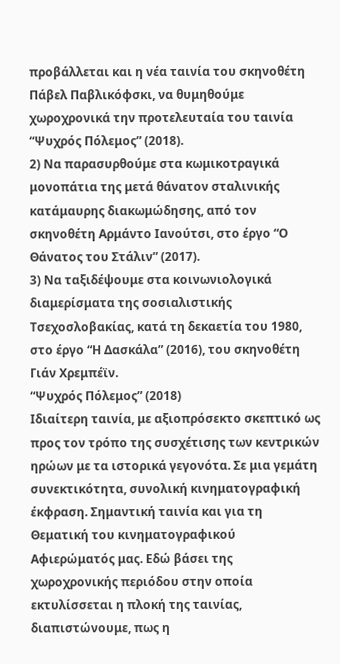προβάλλεται και η νέα ταινία του σκηνοθέτη Πάβελ Παβλικόφσκι, να θυμηθούμε χωροχρονικά την προτελευταία του ταινία “Ψυχρός Πόλεμος” (2018).
2) Να παρασυρθούμε στα κωμικοτραγικά μονοπάτια της μετά θάνατον σταλινικής κατάμαυρης διακωμώδησης, από τον σκηνοθέτη Αρμάντο Ιανούτσι, στο έργο “Ο Θάνατος του Στάλιν” (2017).
3) Να ταξιδέψουμε στα κοινωνιολογικά διαμερίσματα της σοσιαλιστικής Τσεχοσλοβακίας, κατά τη δεκαετία του 1980, στο έργο “Η Δασκάλα” (2016), του σκηνοθέτη Γιάν Χρεμπέϊν.
“Ψυχρός Πόλεμος” (2018)
Ιδιαίτερη ταινία, με αξιοπρόσεκτο σκεπτικό ως προς τον τρόπο της συσχέτισης των κεντρικών ηρώων με τα ιστορικά γεγονότα. Σε μια γεμάτη συνεκτικότητα, συνολική κινηματογραφική έκφραση. Σημαντική ταινία και για τη Θεματική του κινηματογραφικού Αφιερώματός μας. Εδώ βάσει της χωροχρονικής περιόδου στην οποία εκτυλίσσεται η πλοκή της ταινίας, διαπιστώνουμε, πως η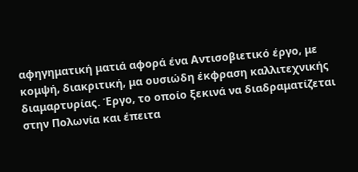αφηγηματική ματιά αφορά ένα Αντισοβιετικό έργο, με κομψή, διακριτική, μα ουσιώδη έκφραση καλλιτεχνικής διαμαρτυρίας. Έργο, το οποίο ξεκινά να διαδραματίζεται στην Πολωνία και έπειτα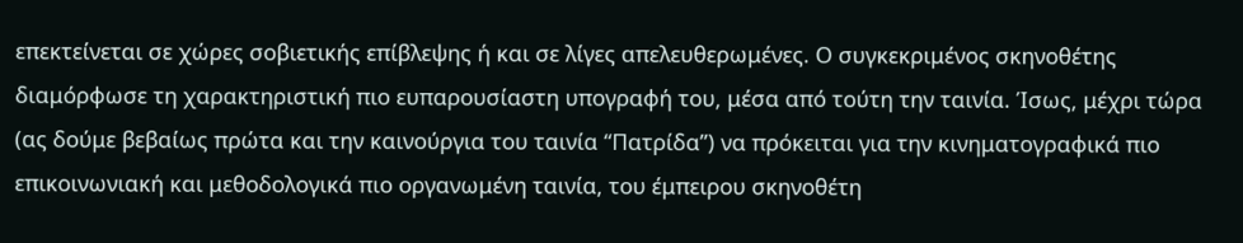επεκτείνεται σε χώρες σοβιετικής επίβλεψης ή και σε λίγες απελευθερωμένες. Ο συγκεκριμένος σκηνοθέτης διαμόρφωσε τη χαρακτηριστική πιο ευπαρουσίαστη υπογραφή του, μέσα από τούτη την ταινία. Ίσως, μέχρι τώρα (ας δούμε βεβαίως πρώτα και την καινούργια του ταινία “Πατρίδα”) να πρόκειται για την κινηματογραφικά πιο επικοινωνιακή και μεθοδολογικά πιο οργανωμένη ταινία, του έμπειρου σκηνοθέτη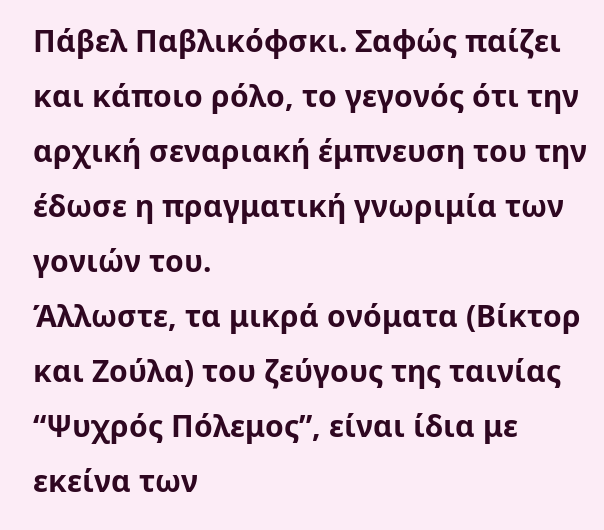Πάβελ Παβλικόφσκι. Σαφώς παίζει και κάποιο ρόλο, το γεγονός ότι την αρχική σεναριακή έμπνευση του την έδωσε η πραγματική γνωριμία των γονιών του.
Άλλωστε, τα μικρά ονόματα (Βίκτορ και Ζούλα) του ζεύγους της ταινίας “Ψυχρός Πόλεμος”, είναι ίδια με εκείνα των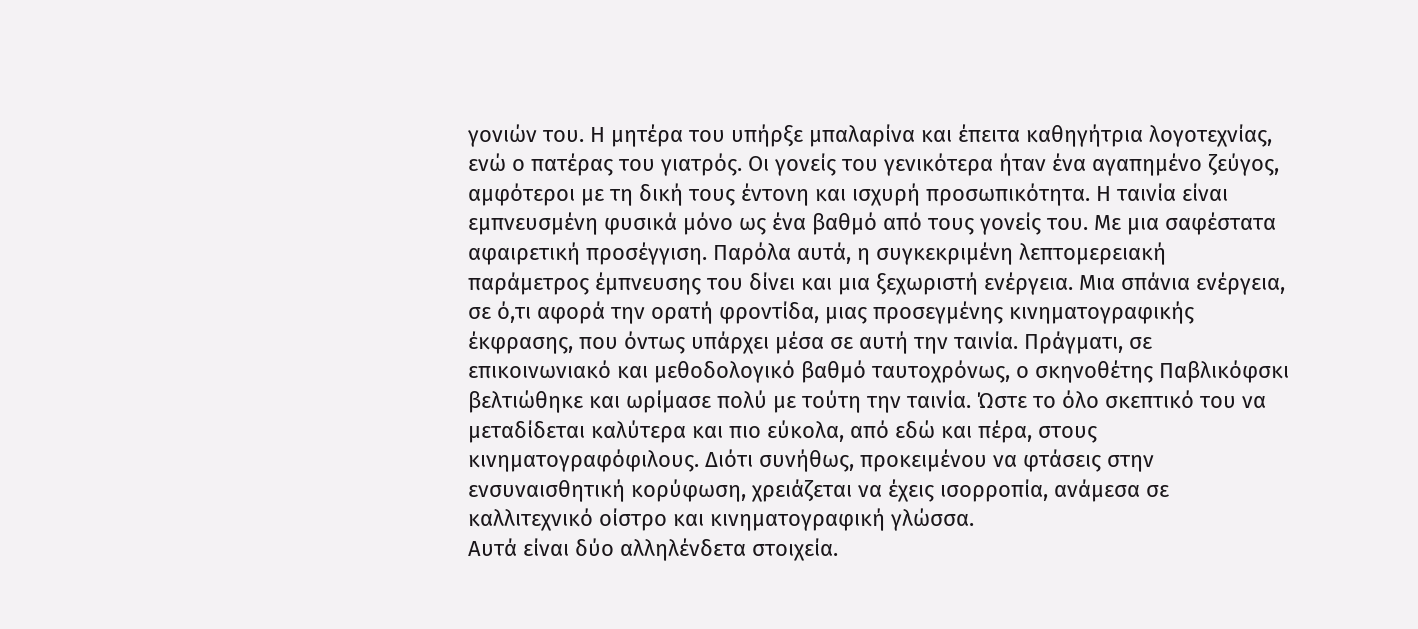γονιών του. Η μητέρα του υπήρξε μπαλαρίνα και έπειτα καθηγήτρια λογοτεχνίας, ενώ ο πατέρας του γιατρός. Οι γονείς του γενικότερα ήταν ένα αγαπημένο ζεύγος, αμφότεροι με τη δική τους έντονη και ισχυρή προσωπικότητα. Η ταινία είναι εμπνευσμένη φυσικά μόνο ως ένα βαθμό από τους γονείς του. Με μια σαφέστατα αφαιρετική προσέγγιση. Παρόλα αυτά, η συγκεκριμένη λεπτομερειακή παράμετρος έμπνευσης του δίνει και μια ξεχωριστή ενέργεια. Μια σπάνια ενέργεια, σε ό,τι αφορά την ορατή φροντίδα, μιας προσεγμένης κινηματογραφικής έκφρασης, που όντως υπάρχει μέσα σε αυτή την ταινία. Πράγματι, σε επικοινωνιακό και μεθοδολογικό βαθμό ταυτοχρόνως, ο σκηνοθέτης Παβλικόφσκι βελτιώθηκε και ωρίμασε πολύ με τούτη την ταινία. Ώστε το όλο σκεπτικό του να μεταδίδεται καλύτερα και πιο εύκολα, από εδώ και πέρα, στους κινηματογραφόφιλους. Διότι συνήθως, προκειμένου να φτάσεις στην ενσυναισθητική κορύφωση, χρειάζεται να έχεις ισορροπία, ανάμεσα σε καλλιτεχνικό οίστρο και κινηματογραφική γλώσσα.
Αυτά είναι δύο αλληλένδετα στοιχεία.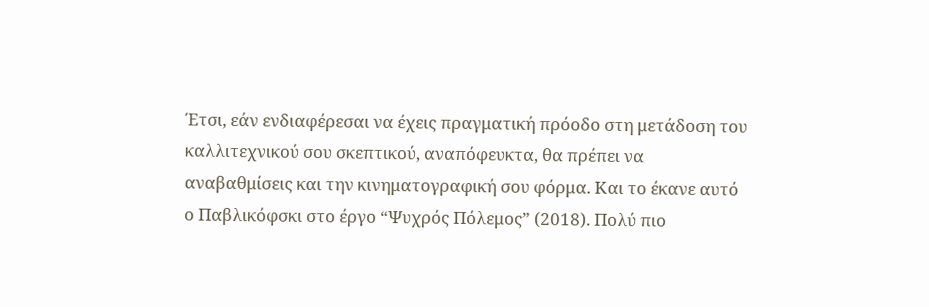Έτσι, εάν ενδιαφέρεσαι να έχεις πραγματική πρόοδο στη μετάδοση του καλλιτεχνικού σου σκεπτικού, αναπόφευκτα, θα πρέπει να αναβαθμίσεις και την κινηματογραφική σου φόρμα. Και το έκανε αυτό ο Παβλικόφσκι στο έργο “Ψυχρός Πόλεμος” (2018). Πολύ πιο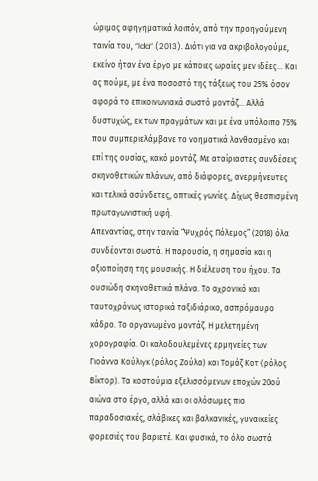ώριμος αφηγηματικά λοιπόν, από την προηγούμενη ταινία του, “Ida” (2013). Διότι για να ακριβολογούμε, εκείνο ήταν ένα έργο με κάποιες ωραίες μεν ιδέες… Και ας πούμε, με ένα ποσοστό της τάξεως του 25% όσον αφορά το επικοινωνιακά σωστό μοντάζ… Αλλά δυστυχώς, εκ των πραγμάτων και με ένα υπόλοιπο 75% που συμπεριελάμβανε το νοηματικά λανθασμένο και επί της ουσίας, κακό μοντάζ. Με αταίριαστες συνδέσεις σκηνοθετικών πλάνων, από διάφορες, ανερμήνευτες και τελικά ασύνδετες, οπτικές γωνίες. Δίχως θεσπισμένη πρωταγωνιστική υφή.
Απεναντίας, στην ταινία “Ψυχρός Πόλεμος” (2018) όλα συνδέονται σωστά. Η παρουσία, η σημασία και η αξιοποίηση της μουσικής. Η διέλευση του ήχου. Τα ουσιώδη σκηνοθετικά πλάνα. Το αχρονικό και ταυτοχρόνως ιστορικά ταξιδιάρικο, ασπρόμαυρο κάδρο. Το οργανωμένο μοντάζ. Η μελετημένη χορογραφία. Οι καλοδουλεμένες ερμηνείες των Γιοάννα Κούλιγκ (ρόλος Ζούλα) και Τομάζ Κοτ (ρόλος Βίκτορ). Τα κοστούμια εξελισσόμενων εποχών 20ού αιώνα στο έργο, αλλά και οι ολόσωμες πιο παραδοσιακές, σλάβικες και βαλκανικές, γυναικείες φορεσιές του βαριετέ. Και φυσικά, το όλο σωστά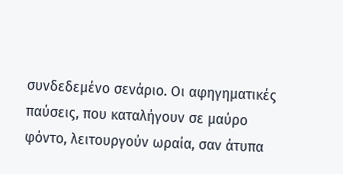συνδεδεμένο σενάριο. Οι αφηγηματικές παύσεις, που καταλήγουν σε μαύρο φόντο, λειτουργούν ωραία, σαν άτυπα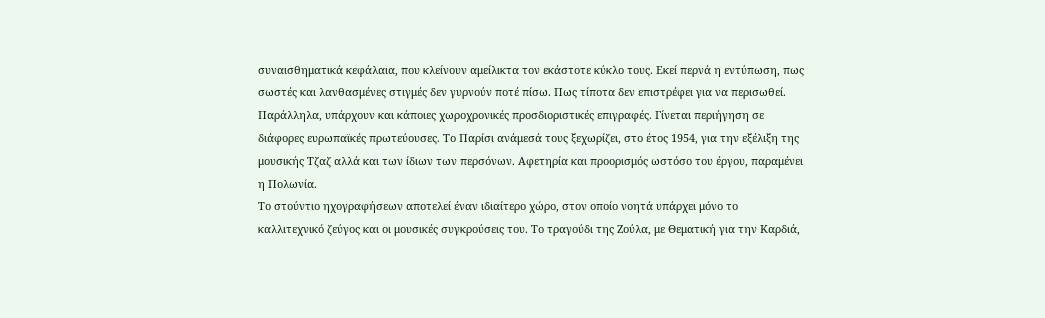συναισθηματικά κεφάλαια, που κλείνουν αμείλικτα τον εκάστοτε κύκλο τους. Εκεί περνά η εντύπωση, πως σωστές και λανθασμένες στιγμές δεν γυρνούν ποτέ πίσω. Πως τίποτα δεν επιστρέφει για να περισωθεί. Παράλληλα, υπάρχουν και κάποιες χωροχρονικές προσδιοριστικές επιγραφές. Γίνεται περιήγηση σε διάφορες ευρωπαϊκές πρωτεύουσες. Το Παρίσι ανάμεσά τους ξεχωρίζει, στο έτος 1954, για την εξέλιξη της μουσικής Τζαζ αλλά και των ίδιων των περσόνων. Αφετηρία και προορισμός ωστόσο του έργου, παραμένει η Πολωνία.
Το στούντιο ηχογραφήσεων αποτελεί έναν ιδιαίτερο χώρο, στον οποίο νοητά υπάρχει μόνο το καλλιτεχνικό ζεύγος και οι μουσικές συγκρούσεις του. Το τραγούδι της Ζούλα, με Θεματική για την Καρδιά,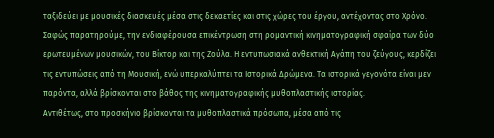ταξιδεύει με μουσικές διασκευές μέσα στις δεκαετίες και στις χώρες του έργου, αντέχοντας στο Χρόνο. Σαφώς παρατηρούμε, την ενδιαφέρουσα επικέντρωση στη ρομαντική κινηματογραφική σφαίρα των δύο ερωτευμένων μουσικών, του Βίκτορ και της Ζούλα. Η εντυπωσιακά ανθεκτική Αγάπη του ζεύγους, κερδίζει τις εντυπώσεις από τη Μουσική, ενώ υπερκαλύπτει τα Ιστορικά Δρώμενα. Τα ιστορικά γεγονότα είναι μεν παρόντα, αλλά βρίσκονται στο βάθος της κινηματογραφικής μυθοπλαστικής ιστορίας.
Αντιθέτως, στο προσκήνιο βρίσκονται τα μυθοπλαστικά πρόσωπα, μέσα από τις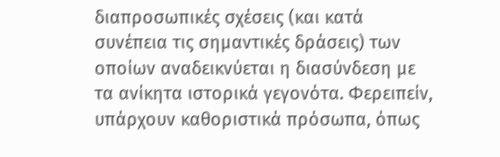διαπροσωπικές σχέσεις (και κατά συνέπεια τις σημαντικές δράσεις) των οποίων αναδεικνύεται η διασύνδεση με τα ανίκητα ιστορικά γεγονότα. Φερειπείν, υπάρχουν καθοριστικά πρόσωπα, όπως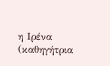η Ιρένα (καθηγήτρια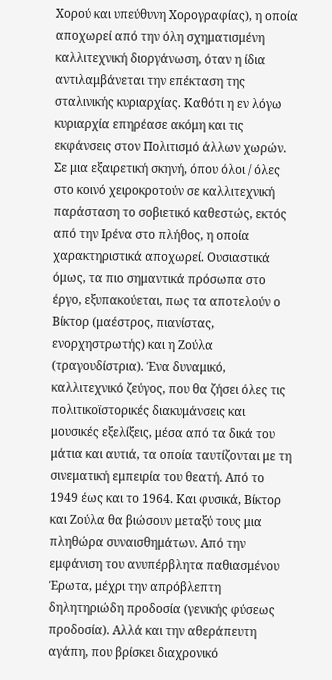Χορού και υπεύθυνη Χορογραφίας), η οποία αποχωρεί από την όλη σχηματισμένη καλλιτεχνική διοργάνωση, όταν η ίδια αντιλαμβάνεται την επέκταση της σταλινικής κυριαρχίας. Καθότι η εν λόγω κυριαρχία επηρέασε ακόμη και τις εκφάνσεις στον Πολιτισμό άλλων χωρών. Σε μια εξαιρετική σκηνή, όπου όλοι / όλες στο κοινό χειροκροτούν σε καλλιτεχνική παράσταση το σοβιετικό καθεστώς, εκτός από την Ιρένα στο πλήθος, η οποία χαρακτηριστικά αποχωρεί. Ουσιαστικά όμως, τα πιο σημαντικά πρόσωπα στο έργο, εξυπακούεται, πως τα αποτελούν ο Βίκτορ (μαέστρος, πιανίστας, ενορχηστρωτής) και η Ζούλα (τραγουδίστρια). Ένα δυναμικό, καλλιτεχνικό ζεύγος, που θα ζήσει όλες τις πολιτικοϊστορικές διακυμάνσεις και μουσικές εξελίξεις, μέσα από τα δικά του μάτια και αυτιά, τα οποία ταυτίζονται με τη σινεματική εμπειρία του θεατή. Από το 1949 έως και το 1964. Και φυσικά, Βίκτορ και Ζούλα θα βιώσουν μεταξύ τους μια πληθώρα συναισθημάτων. Από την εμφάνιση του ανυπέρβλητα παθιασμένου Έρωτα, μέχρι την απρόβλεπτη δηλητηριώδη προδοσία (γενικής φύσεως προδοσία). Αλλά και την αθεράπευτη αγάπη, που βρίσκει διαχρονικό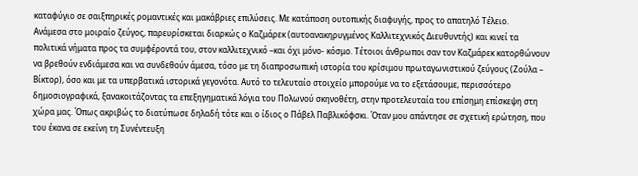καταφύγιο σε σαιξπηρικές ρομαντικές και μακάβριες επιλύσεις. Με κατάποση ουτοπικής διαφυγής, προς το απατηλό Τέλειο.
Ανάμεσα στο μοιραίο ζεύγος, παρευρίσκεται διαρκώς ο Καζμάρεκ (αυτοανακηρυγμένος Καλλιτεχνικός Διευθυντής) και κινεί τα πολιτικά νήματα προς τα συμφέροντά του, στον καλλιτεχνικό –και όχι μόνο- κόσμο. Τέτοιοι άνθρωποι σαν τον Καζμάρεκ κατορθώνουν να βρεθούν ενδιάμεσα και να συνδεθούν άμεσα, τόσο με τη διαπροσωπική ιστορία του κρίσιμου πρωταγωνιστικού ζεύγους (Ζούλα – Βίκτορ), όσο και με τα υπερβατικά ιστορικά γεγονότα. Αυτό το τελευταίο στοιχείο μπορούμε να το εξετάσουμε, περισσότερο δημοσιογραφικά, ξανακοιτάζοντας τα επεξηγηματικά λόγια του Πολωνού σκηνοθέτη, στην προτελευταία του επίσημη επίσκεψη στη χώρα μας. Όπως ακριβώς το διατύπωσε δηλαδή τότε και ο ίδιος ο Πάβελ Παβλικόφσκι. Όταν μου απάντησε σε σχετική ερώτηση, που του έκανα σε εκείνη τη Συνέντευξη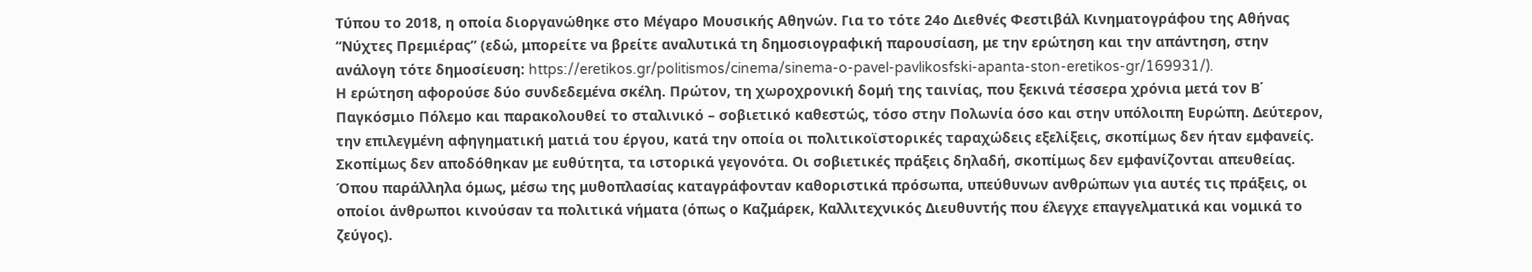Τύπου το 2018, η οποία διοργανώθηκε στο Μέγαρο Μουσικής Αθηνών. Για το τότε 24ο Διεθνές Φεστιβάλ Κινηματογράφου της Αθήνας “Νύχτες Πρεμιέρας” (εδώ, μπορείτε να βρείτε αναλυτικά τη δημοσιογραφική παρουσίαση, με την ερώτηση και την απάντηση, στην ανάλογη τότε δημοσίευση: https://eretikos.gr/politismos/cinema/sinema-o-pavel-pavlikosfski-apanta-ston-eretikos-gr/169931/).
Η ερώτηση αφορούσε δύο συνδεδεμένα σκέλη. Πρώτον, τη χωροχρονική δομή της ταινίας, που ξεκινά τέσσερα χρόνια μετά τον Β΄ Παγκόσμιο Πόλεμο και παρακολουθεί το σταλινικό – σοβιετικό καθεστώς, τόσο στην Πολωνία όσο και στην υπόλοιπη Ευρώπη. Δεύτερον, την επιλεγμένη αφηγηματική ματιά του έργου, κατά την οποία οι πολιτικοϊστορικές ταραχώδεις εξελίξεις, σκοπίμως δεν ήταν εμφανείς. Σκοπίμως δεν αποδόθηκαν με ευθύτητα, τα ιστορικά γεγονότα. Οι σοβιετικές πράξεις δηλαδή, σκοπίμως δεν εμφανίζονται απευθείας. Όπου παράλληλα όμως, μέσω της μυθοπλασίας καταγράφονταν καθοριστικά πρόσωπα, υπεύθυνων ανθρώπων για αυτές τις πράξεις, οι οποίοι άνθρωποι κινούσαν τα πολιτικά νήματα (όπως ο Καζμάρεκ, Καλλιτεχνικός Διευθυντής που έλεγχε επαγγελματικά και νομικά το ζεύγος).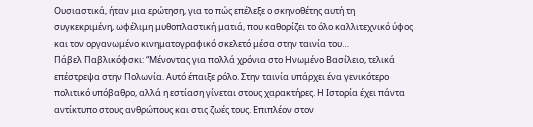Ουσιαστικά, ήταν μια ερώτηση, για το πώς επέλεξε ο σκηνοθέτης αυτή τη συγκεκριμένη, ωφέλιμη μυθοπλαστική ματιά, που καθορίζει το όλο καλλιτεχνικό ύφος και τον οργανωμένο κινηματογραφικό σκελετό μέσα στην ταινία του…
Πάβελ Παβλικόφσκι: “Μένοντας για πολλά χρόνια στο Ηνωμένο Βασίλειο, τελικά επέστρεψα στην Πολωνία. Αυτό έπαιξε ρόλο. Στην ταινία υπάρχει ένα γενικότερο πολιτικό υπόβαθρο, αλλά η εστίαση γίνεται στους χαρακτήρες. Η Ιστορία έχει πάντα αντίκτυπο στους ανθρώπους και στις ζωές τους. Επιπλέον στον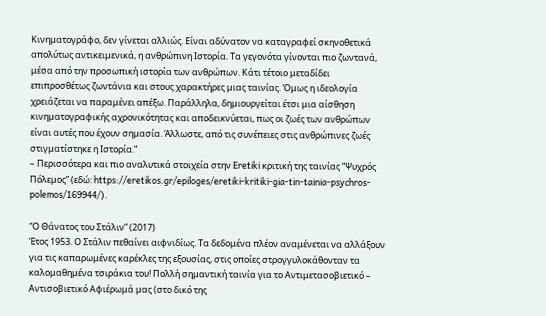Κινηματογράφο, δεν γίνεται αλλιώς. Είναι αδύνατον να καταγραφεί σκηνοθετικά απολύτως αντικειμενικά, η ανθρώπινη Ιστορία. Τα γεγονότα γίνονται πιο ζωντανά, μέσα από την προσωπική ιστορία των ανθρώπων. Κάτι τέτοιο μεταδίδει επιπροσθέτως ζωντάνια και στους χαρακτήρες μιας ταινίας. Όμως η ιδεολογία χρειάζεται να παραμένει απέξω. Παράλληλα, δημιουργείται έτσι μια αίσθηση κινηματογραφικής αχρονικότητας και αποδεικνύεται, πως οι ζωές των ανθρώπων είναι αυτές που έχουν σημασία. Άλλωστε, από τις συνέπειες στις ανθρώπινες ζωές στιγματίστηκε η Ιστορία.”
– Περισσότερα και πιο αναλυτικά στοιχεία στην Eretiki κριτική της ταινίας “Ψυχρός Πόλεμος” (εδώ: https://eretikos.gr/epiloges/eretiki-kritiki-gia-tin-tainia-psychros-polemos/169944/).

“Ο Θάνατος του Στάλιν” (2017)
Έτος 1953. Ο Στάλιν πεθαίνει αιφνιδίως. Τα δεδομένα πλέον αναμένεται να αλλάξουν για τις καπαρωμένες καρέκλες της εξουσίας, στις οποίες στρογγυλοκάθονταν τα καλομαθημένα τσιράκια του! Πολλή σημαντική ταινία για το Αντιμετασοβιετικό – Αντισοβιετικό Αφιέρωμά μας (στο δικό της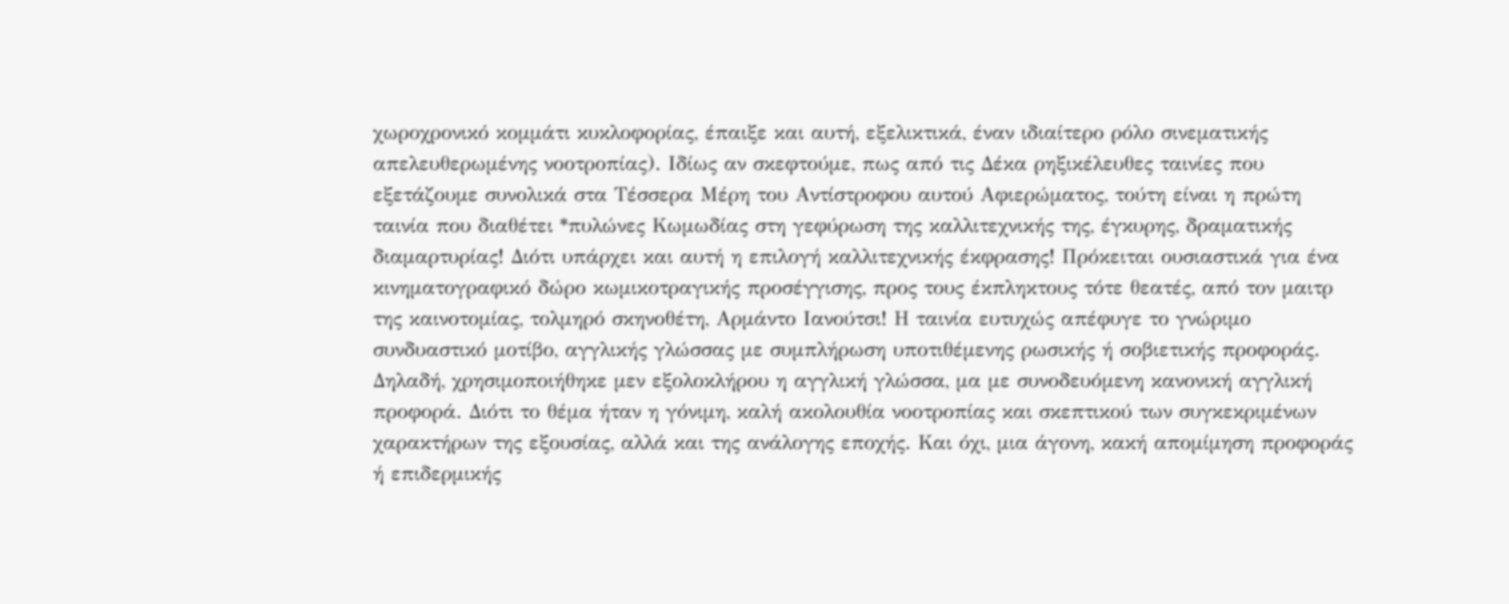χωροχρονικό κομμάτι κυκλοφορίας, έπαιξε και αυτή, εξελικτικά, έναν ιδιαίτερο ρόλο σινεματικής απελευθερωμένης νοοτροπίας). Ιδίως αν σκεφτούμε, πως από τις Δέκα ρηξικέλευθες ταινίες που εξετάζουμε συνολικά στα Τέσσερα Μέρη του Αντίστροφου αυτού Αφιερώματος, τούτη είναι η πρώτη ταινία που διαθέτει *πυλώνες Κωμωδίας στη γεφύρωση της καλλιτεχνικής της, έγκυρης, δραματικής διαμαρτυρίας! Διότι υπάρχει και αυτή η επιλογή καλλιτεχνικής έκφρασης! Πρόκειται ουσιαστικά για ένα κινηματογραφικό δώρο κωμικοτραγικής προσέγγισης, προς τους έκπληκτους τότε θεατές, από τον μαιτρ της καινοτομίας, τολμηρό σκηνοθέτη, Αρμάντο Ιανούτσι! Η ταινία ευτυχώς απέφυγε το γνώριμο συνδυαστικό μοτίβο, αγγλικής γλώσσας με συμπλήρωση υποτιθέμενης ρωσικής ή σοβιετικής προφοράς. Δηλαδή, χρησιμοποιήθηκε μεν εξολοκλήρου η αγγλική γλώσσα, μα με συνοδευόμενη κανονική αγγλική προφορά. Διότι το θέμα ήταν η γόνιμη, καλή ακολουθία νοοτροπίας και σκεπτικού των συγκεκριμένων χαρακτήρων της εξουσίας, αλλά και της ανάλογης εποχής. Και όχι, μια άγονη, κακή απομίμηση προφοράς ή επιδερμικής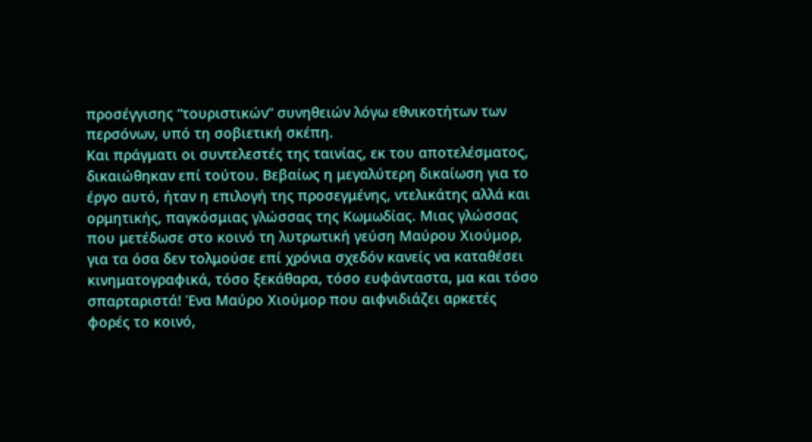προσέγγισης “τουριστικών” συνηθειών λόγω εθνικοτήτων των περσόνων, υπό τη σοβιετική σκέπη.
Και πράγματι οι συντελεστές της ταινίας, εκ του αποτελέσματος, δικαιώθηκαν επί τούτου. Βεβαίως η μεγαλύτερη δικαίωση για το έργο αυτό, ήταν η επιλογή της προσεγμένης, ντελικάτης αλλά και ορμητικής, παγκόσμιας γλώσσας της Κωμωδίας. Μιας γλώσσας που μετέδωσε στο κοινό τη λυτρωτική γεύση Μαύρου Χιούμορ, για τα όσα δεν τολμούσε επί χρόνια σχεδόν κανείς να καταθέσει κινηματογραφικά, τόσο ξεκάθαρα, τόσο ευφάνταστα, μα και τόσο σπαρταριστά! Ένα Μαύρο Χιούμορ που αιφνιδιάζει αρκετές φορές το κοινό,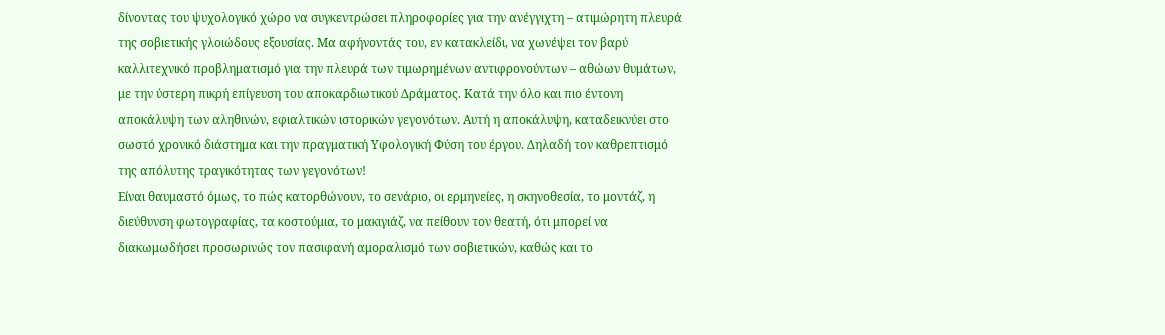δίνοντας του ψυχολογικό χώρο να συγκεντρώσει πληροφορίες για την ανέγγιχτη – ατιμώρητη πλευρά της σοβιετικής γλοιώδους εξουσίας. Μα αφήνοντάς του, εν κατακλείδι, να χωνέψει τον βαρύ καλλιτεχνικό προβληματισμό για την πλευρά των τιμωρημένων αντιφρονούντων – αθώων θυμάτων, με την ύστερη πικρή επίγευση του αποκαρδιωτικού Δράματος. Κατά την όλο και πιο έντονη αποκάλυψη των αληθινών, εφιαλτικών ιστορικών γεγονότων. Αυτή η αποκάλυψη, καταδεικνύει στο σωστό χρονικό διάστημα και την πραγματική Υφολογική Φύση του έργου. Δηλαδή τον καθρεπτισμό της απόλυτης τραγικότητας των γεγονότων!
Είναι θαυμαστό όμως, το πώς κατορθώνουν, το σενάριο, οι ερμηνείες, η σκηνοθεσία, το μοντάζ, η διεύθυνση φωτογραφίας, τα κοστούμια, το μακιγιάζ, να πείθουν τον θεατή, ότι μπορεί να διακωμωδήσει προσωρινώς τον πασιφανή αμοραλισμό των σοβιετικών, καθώς και το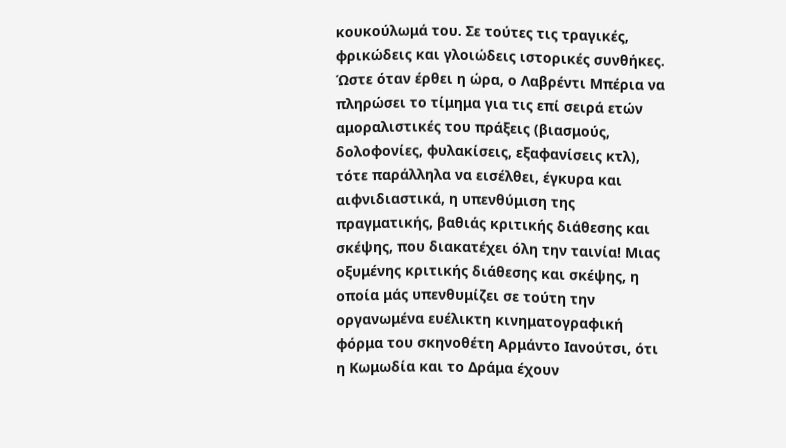κουκούλωμά του. Σε τούτες τις τραγικές, φρικώδεις και γλοιώδεις ιστορικές συνθήκες. Ώστε όταν έρθει η ώρα, ο Λαβρέντι Μπέρια να πληρώσει το τίμημα για τις επί σειρά ετών αμοραλιστικές του πράξεις (βιασμούς, δολοφονίες, φυλακίσεις, εξαφανίσεις κτλ), τότε παράλληλα να εισέλθει, έγκυρα και αιφνιδιαστικά, η υπενθύμιση της πραγματικής, βαθιάς κριτικής διάθεσης και σκέψης, που διακατέχει όλη την ταινία! Μιας οξυμένης κριτικής διάθεσης και σκέψης, η οποία μάς υπενθυμίζει σε τούτη την οργανωμένα ευέλικτη κινηματογραφική φόρμα του σκηνοθέτη Αρμάντο Ιανούτσι, ότι η Κωμωδία και το Δράμα έχουν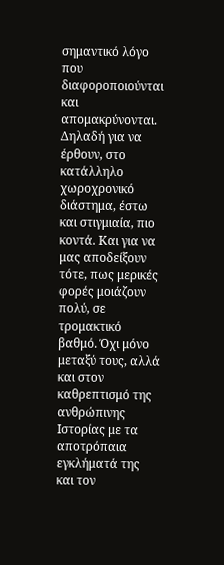σημαντικό λόγο που διαφοροποιούνται και απομακρύνονται. Δηλαδή για να έρθουν, στο κατάλληλο χωροχρονικό διάστημα, έστω και στιγμιαία, πιο κοντά. Και για να μας αποδείξουν τότε, πως μερικές φορές μοιάζουν πολύ, σε τρομακτικό βαθμό. Όχι μόνο μεταξύ τους, αλλά και στον καθρεπτισμό της ανθρώπινης Ιστορίας με τα αποτρόπαια εγκλήματά της και τον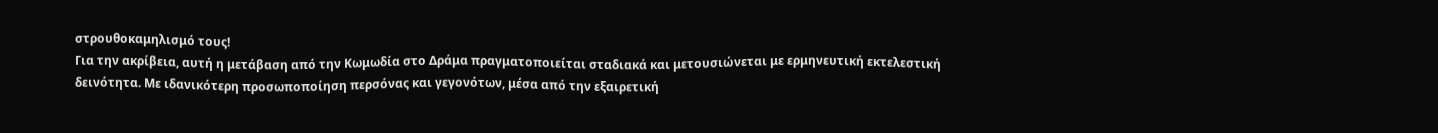στρουθοκαμηλισμό τους!
Για την ακρίβεια, αυτή η μετάβαση από την Κωμωδία στο Δράμα πραγματοποιείται σταδιακά και μετουσιώνεται με ερμηνευτική εκτελεστική δεινότητα. Με ιδανικότερη προσωποποίηση περσόνας και γεγονότων, μέσα από την εξαιρετική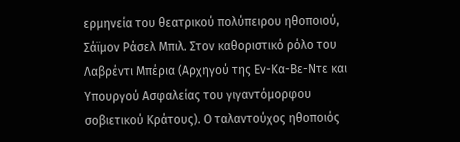ερμηνεία του θεατρικού πολύπειρου ηθοποιού, Σάϊμον Ράσελ Μπιλ. Στον καθοριστικό ρόλο του Λαβρέντι Μπέρια (Αρχηγού της Εν-Κα-Βε-Ντε και Υπουργού Ασφαλείας του γιγαντόμορφου σοβιετικού Κράτους). Ο ταλαντούχος ηθοποιός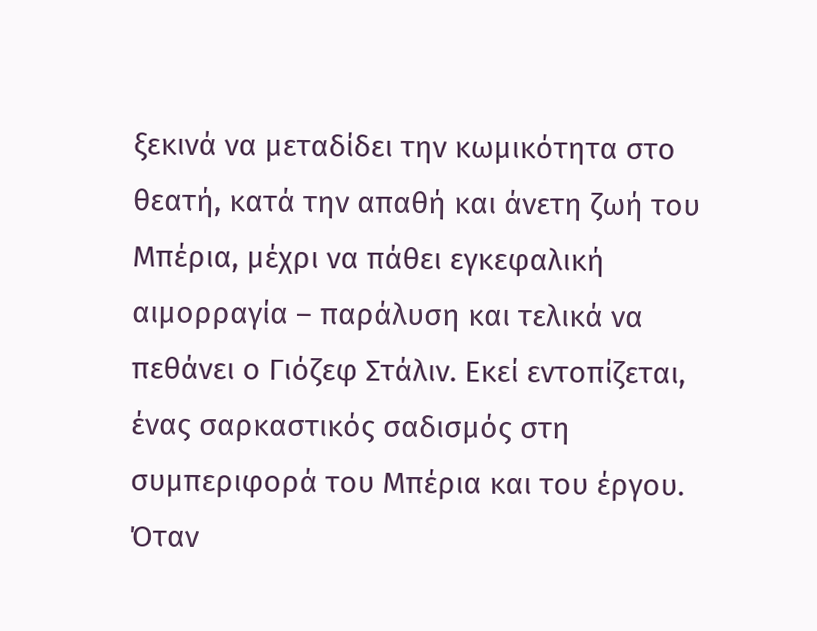ξεκινά να μεταδίδει την κωμικότητα στο θεατή, κατά την απαθή και άνετη ζωή του Μπέρια, μέχρι να πάθει εγκεφαλική αιμορραγία – παράλυση και τελικά να πεθάνει ο Γιόζεφ Στάλιν. Εκεί εντοπίζεται, ένας σαρκαστικός σαδισμός στη συμπεριφορά του Μπέρια και του έργου. Όταν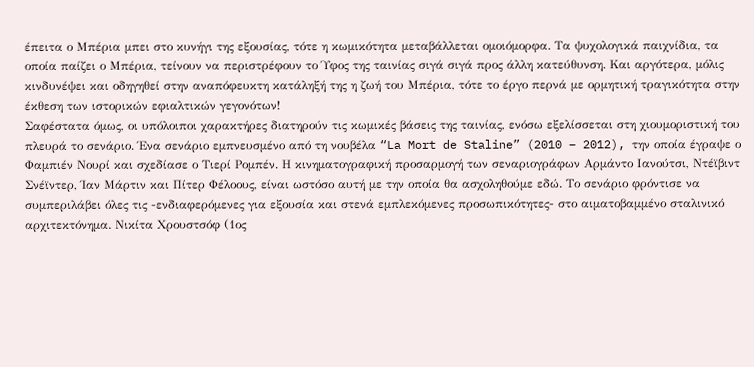έπειτα ο Μπέρια μπει στο κυνήγι της εξουσίας, τότε η κωμικότητα μεταβάλλεται ομοιόμορφα. Τα ψυχολογικά παιχνίδια, τα οποία παίζει ο Μπέρια, τείνουν να περιστρέφουν το Ύφος της ταινίας σιγά σιγά προς άλλη κατεύθυνση. Και αργότερα, μόλις κινδυνέψει και οδηγηθεί στην αναπόφευκτη κατάληξή της η ζωή του Μπέρια, τότε το έργο περνά με ορμητική τραγικότητα στην έκθεση των ιστορικών εφιαλτικών γεγονότων!
Σαφέστατα όμως, οι υπόλοιποι χαρακτήρες διατηρούν τις κωμικές βάσεις της ταινίας, ενόσω εξελίσσεται στη χιουμοριστική του πλευρά το σενάριο. Ένα σενάριο εμπνευσμένο από τη νουβέλα “La Mort de Staline” (2010 – 2012), την οποία έγραψε ο Φαμπιέν Νουρί και σχεδίασε ο Τιερί Ρομπέν. Η κινηματογραφική προσαρμογή των σεναριογράφων Αρμάντο Ιανούτσι, Ντέϊβιντ Σνέϊντερ, Ίαν Μάρτιν και Πίτερ Φέλοους, είναι ωστόσο αυτή με την οποία θα ασχοληθούμε εδώ. Το σενάριο φρόντισε να συμπεριλάβει όλες τις -ενδιαφερόμενες για εξουσία και στενά εμπλεκόμενες προσωπικότητες- στο αιματοβαμμένο σταλινικό αρχιτεκτόνημα. Νικίτα Χρουστσόφ (1ος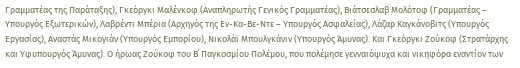Γραμματέας της Παράταξης), Γκεόργκι Μαλένκοφ (Αναπληρωτής Γενικός Γραμματέας), Βιάτσεσλαβ Μολότοφ (Γραμματέας – Υπουργός Εξωτερικών), Λαβρέντι Μπέρια (Αρχηγός της Εν-Κα-Βε-Ντε – Υπουργός Ασφαλείας), Λάζαρ Καγκάνοβιτς (Υπουργός Εργασίας), Αναστάς Μικογιάν (Υπουργός Εμπορίου), Νικολάϊ Μπουλγκάνιν (Υπουργός Άμυνας). Και Γκεόργκι Ζούκοφ (Στρατάρχης και Υφυπουργός Άμυνας). Ο ήρωας Ζούκοφ του Β΄ Παγκοσμίου Πολέμου, που πολέμησε γενναιόψυχα και νικηφόρα εναντίον των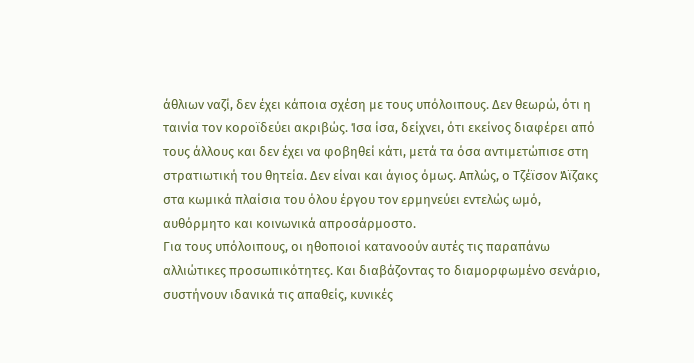άθλιων ναζί, δεν έχει κάποια σχέση με τους υπόλοιπους. Δεν θεωρώ, ότι η ταινία τον κοροϊδεύει ακριβώς. Ίσα ίσα, δείχνει, ότι εκείνος διαφέρει από τους άλλους και δεν έχει να φοβηθεί κάτι, μετά τα όσα αντιμετώπισε στη στρατιωτική του θητεία. Δεν είναι και άγιος όμως. Απλώς, ο Τζέϊσον Άϊζακς στα κωμικά πλαίσια του όλου έργου τον ερμηνεύει εντελώς ωμό, αυθόρμητο και κοινωνικά απροσάρμοστο.
Για τους υπόλοιπους, οι ηθοποιοί κατανοούν αυτές τις παραπάνω αλλιώτικες προσωπικότητες. Και διαβάζοντας το διαμορφωμένο σενάριο, συστήνουν ιδανικά τις απαθείς, κυνικές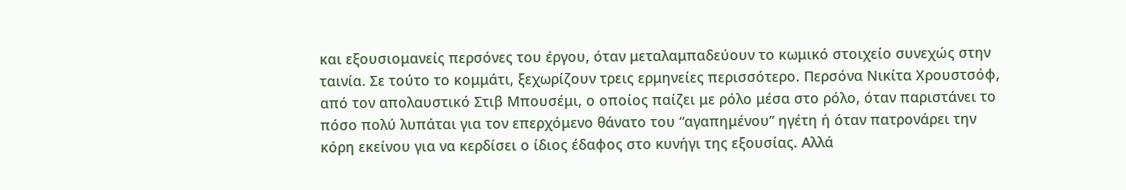και εξουσιομανείς περσόνες του έργου, όταν μεταλαμπαδεύουν το κωμικό στοιχείο συνεχώς στην ταινία. Σε τούτο το κομμάτι, ξεχωρίζουν τρεις ερμηνείες περισσότερο. Περσόνα Νικίτα Χρουστσόφ, από τον απολαυστικό Στιβ Μπουσέμι, ο οποίος παίζει με ρόλο μέσα στο ρόλο, όταν παριστάνει το πόσο πολύ λυπάται για τον επερχόμενο θάνατο του “αγαπημένου” ηγέτη ή όταν πατρονάρει την κόρη εκείνου για να κερδίσει ο ίδιος έδαφος στο κυνήγι της εξουσίας. Αλλά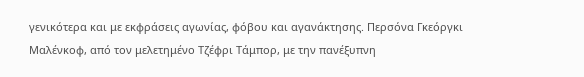γενικότερα και με εκφράσεις αγωνίας, φόβου και αγανάκτησης. Περσόνα Γκεόργκι Μαλένκοφ, από τον μελετημένο Τζέφρι Τάμπορ, με την πανέξυπνη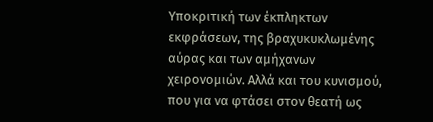Υποκριτική των έκπληκτων εκφράσεων, της βραχυκυκλωμένης αύρας και των αμήχανων χειρονομιών. Αλλά και του κυνισμού, που για να φτάσει στον θεατή ως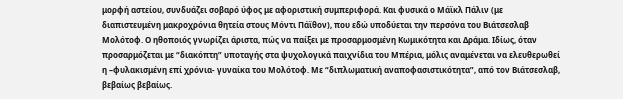μορφή αστείου, συνδυάζει σοβαρό ύφος με αφοριστική συμπεριφορά. Και φυσικά ο Μάϊκλ Πάλιν (με διαπιστευμένη μακροχρόνια θητεία στους Μόντι Πάϊθον), που εδώ υποδύεται την περσόνα του Βιάτσεσλαβ Μολότοφ. Ο ηθοποιός γνωρίζει άριστα, πώς να παίξει με προσαρμοσμένη Κωμικότητα και Δράμα. Ιδίως, όταν προσαρμόζεται με “διακόπτη” υποταγής στα ψυχολογικά παιχνίδια του Μπέρια, μόλις αναμένεται να ελευθερωθεί η –φυλακισμένη επί χρόνια- γυναίκα του Μολότοφ. Με “διπλωματική αναποφασιστικότητα”, από τον Βιάτσεσλαβ, βεβαίως βεβαίως.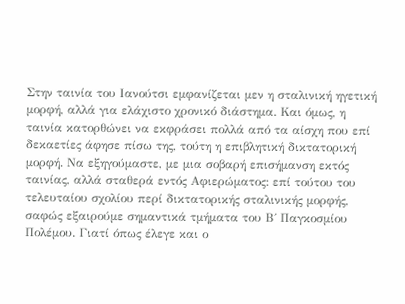Στην ταινία του Ιανούτσι εμφανίζεται μεν η σταλινική ηγετική μορφή, αλλά για ελάχιστο χρονικό διάστημα. Και όμως, η ταινία κατορθώνει να εκφράσει πολλά από τα αίσχη που επί δεκαετίες άφησε πίσω της, τούτη η επιβλητική δικτατορική μορφή. Να εξηγούμαστε, με μια σοβαρή επισήμανση εκτός ταινίας, αλλά σταθερά εντός Αφιερώματος: επί τούτου του τελευταίου σχολίου περί δικτατορικής σταλινικής μορφής, σαφώς εξαιρούμε σημαντικά τμήματα του Β΄ Παγκοσμίου Πολέμου. Γιατί όπως έλεγε και ο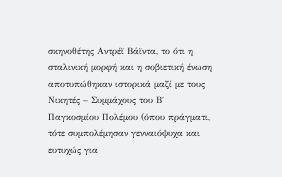σκηνοθέτης Αντρέϊ Βάϊντα, το ότι η σταλινική μορφή και η σοβιετική ένωση αποτυπώθηκαν ιστορικά μαζί με τους Νικητές – Συμμάχους του Β΄ Παγκοσμίου Πολέμου (όπου πράγματι, τότε συμπολέμησαν γενναιόψυχα και ευτυχώς για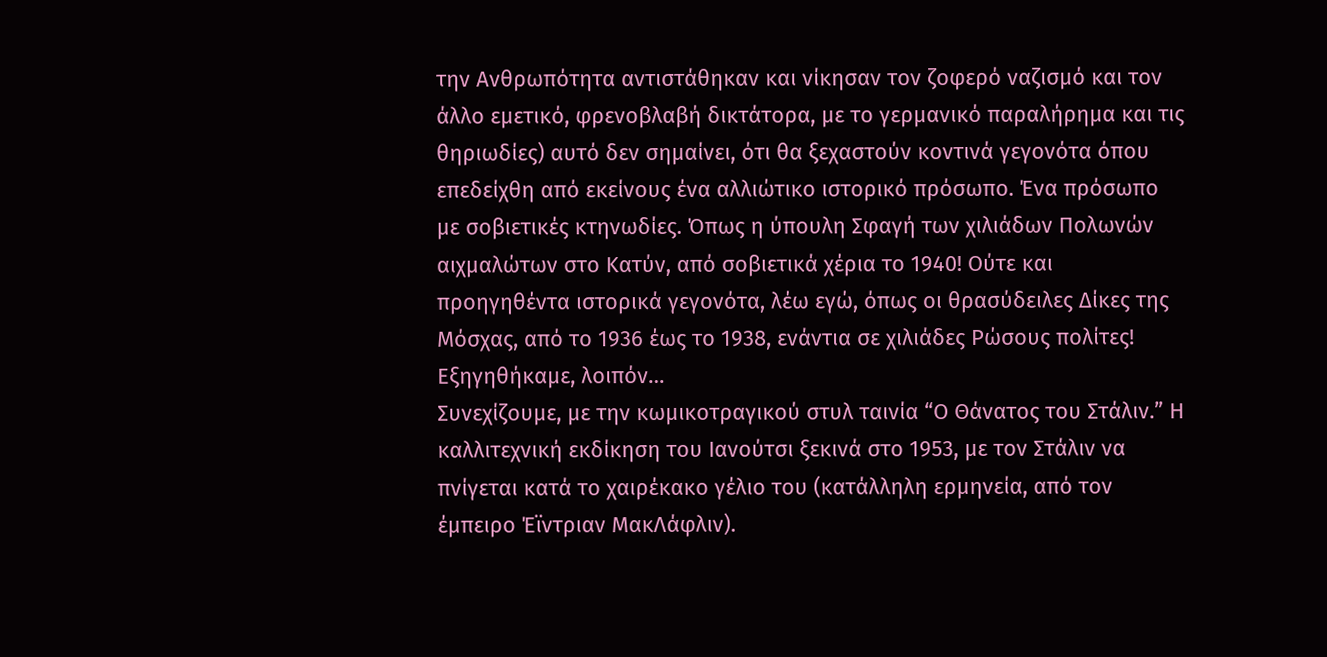την Ανθρωπότητα αντιστάθηκαν και νίκησαν τον ζοφερό ναζισμό και τον άλλο εμετικό, φρενοβλαβή δικτάτορα, με το γερμανικό παραλήρημα και τις θηριωδίες) αυτό δεν σημαίνει, ότι θα ξεχαστούν κοντινά γεγονότα όπου επεδείχθη από εκείνους ένα αλλιώτικο ιστορικό πρόσωπο. Ένα πρόσωπο με σοβιετικές κτηνωδίες. Όπως η ύπουλη Σφαγή των χιλιάδων Πολωνών αιχμαλώτων στο Κατύν, από σοβιετικά χέρια το 1940! Ούτε και προηγηθέντα ιστορικά γεγονότα, λέω εγώ, όπως οι θρασύδειλες Δίκες της Μόσχας, από το 1936 έως το 1938, ενάντια σε χιλιάδες Ρώσους πολίτες! Εξηγηθήκαμε, λοιπόν…
Συνεχίζουμε, με την κωμικοτραγικού στυλ ταινία “Ο Θάνατος του Στάλιν.” Η καλλιτεχνική εκδίκηση του Ιανούτσι ξεκινά στο 1953, με τον Στάλιν να πνίγεται κατά το χαιρέκακο γέλιο του (κατάλληλη ερμηνεία, από τον έμπειρο Έϊντριαν ΜακΛάφλιν).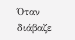Όταν διάβαζε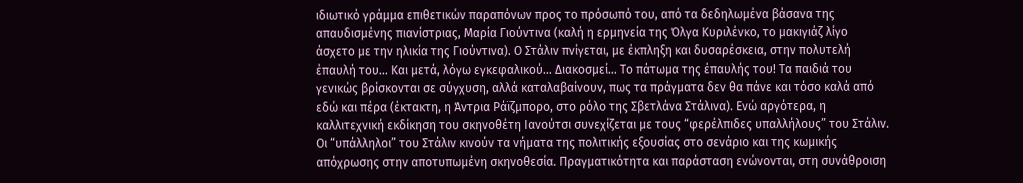ιδιωτικό γράμμα επιθετικών παραπόνων προς το πρόσωπό του, από τα δεδηλωμένα βάσανα της απαυδισμένης πιανίστριας, Μαρία Γιούντινα (καλή η ερμηνεία της Όλγα Κυριλένκο, το μακιγιάζ λίγο άσχετο με την ηλικία της Γιούντινα). Ο Στάλιν πνίγεται, με έκπληξη και δυσαρέσκεια, στην πολυτελή έπαυλή του… Και μετά, λόγω εγκεφαλικού… Διακοσμεί… Το πάτωμα της έπαυλής του! Τα παιδιά του γενικώς βρίσκονται σε σύγχυση, αλλά καταλαβαίνουν, πως τα πράγματα δεν θα πάνε και τόσο καλά από εδώ και πέρα (έκτακτη, η Άντρια Ράϊζμπορο, στο ρόλο της Σβετλάνα Στάλινα). Ενώ αργότερα, η καλλιτεχνική εκδίκηση του σκηνοθέτη Ιανούτσι συνεχίζεται με τους “φερέλπιδες υπαλλήλους” του Στάλιν. Οι “υπάλληλοι” του Στάλιν κινούν τα νήματα της πολιτικής εξουσίας στο σενάριο και της κωμικής απόχρωσης στην αποτυπωμένη σκηνοθεσία. Πραγματικότητα και παράσταση ενώνονται, στη συνάθροιση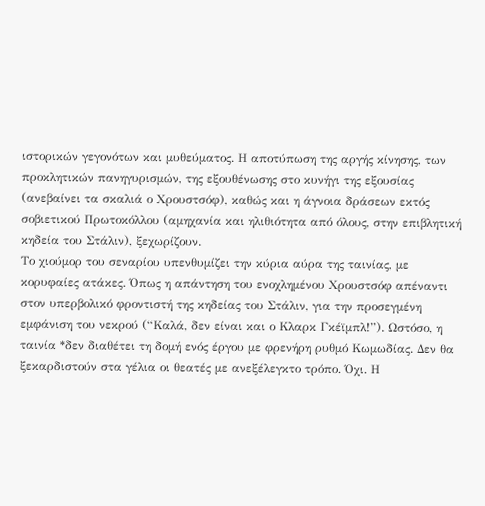ιστορικών γεγονότων και μυθεύματος. Η αποτύπωση της αργής κίνησης, των προκλητικών πανηγυρισμών, της εξουθένωσης στο κυνήγι της εξουσίας (ανεβαίνει τα σκαλιά ο Χρουστσόφ), καθώς και η άγνοια δράσεων εκτός σοβιετικού Πρωτοκόλλου (αμηχανία και ηλιθιότητα από όλους, στην επιβλητική κηδεία του Στάλιν), ξεχωρίζουν.
Το χιούμορ του σεναρίου υπενθυμίζει την κύρια αύρα της ταινίας, με κορυφαίες ατάκες. Όπως η απάντηση του ενοχλημένου Χρουστσόφ απέναντι στον υπερβολικό φροντιστή της κηδείας του Στάλιν, για την προσεγμένη εμφάνιση του νεκρού (“Καλά, δεν είναι και ο Κλαρκ Γκέϊμπλ!”). Ωστόσο, η ταινία *δεν διαθέτει τη δομή ενός έργου με φρενήρη ρυθμό Κωμωδίας. Δεν θα ξεκαρδιστούν στα γέλια οι θεατές με ανεξέλεγκτο τρόπο. Όχι. Η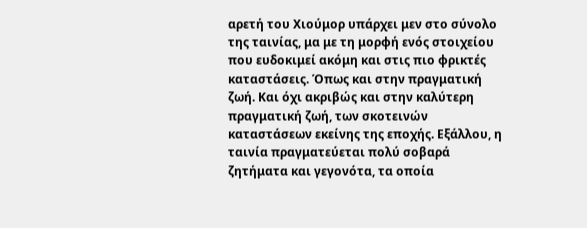αρετή του Χιούμορ υπάρχει μεν στο σύνολο της ταινίας, μα με τη μορφή ενός στοιχείου που ευδοκιμεί ακόμη και στις πιο φρικτές καταστάσεις. Όπως και στην πραγματική ζωή. Και όχι ακριβώς και στην καλύτερη πραγματική ζωή, των σκοτεινών καταστάσεων εκείνης της εποχής. Εξάλλου, η ταινία πραγματεύεται πολύ σοβαρά ζητήματα και γεγονότα, τα οποία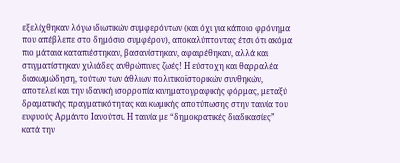εξελίχθηκαν λόγω ιδιωτικών συμφερόντων (και όχι για κάποιο φρόνημα που απέβλεπε στο δημόσιο συμφέρον), αποκαλύπτοντας έτσι ότι ακόμα πιο μάταια καταπιέστηκαν, βασανίστηκαν, αφαιρέθηκαν, αλλά και στιγματίστηκαν χιλιάδες ανθρώπινες ζωές! Η εύστοχη και θαρραλέα διακωμώδηση, τούτων των άθλιων πολιτικοϊστορικών συνθηκών, αποτελεί και την ιδανική ισορροπία κινηματογραφικής φόρμας, μεταξύ δραματικής πραγματικότητας και κωμικής αποτύπωσης στην ταινία του ευφυούς Αρμάντο Ιανούτσι. Η ταινία με “δημοκρατικές διαδικασίες” κατά την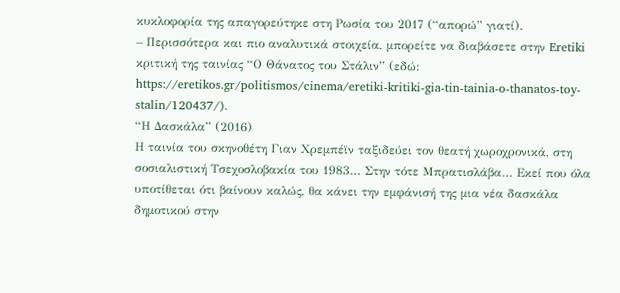κυκλοφορία της απαγορεύτηκε στη Ρωσία του 2017 (“απορώ” γιατί).
– Περισσότερα και πιο αναλυτικά στοιχεία, μπορείτε να διαβάσετε στην Eretiki κριτική της ταινίας “Ο Θάνατος του Στάλιν” (εδώ: https://eretikos.gr/politismos/cinema/eretiki-kritiki-gia-tin-tainia-o-thanatos-toy-stalin/120437/).
“Η Δασκάλα” (2016)
Η ταινία του σκηνοθέτη Γιαν Χρεμπέϊν ταξιδεύει τον θεατή χωροχρονικά, στη σοσιαλιστική Τσεχοσλοβακία του 1983… Στην τότε Μπρατισλάβα… Εκεί που όλα υποτίθεται ότι βαίνουν καλώς, θα κάνει την εμφάνισή της μια νέα δασκάλα δημοτικού στην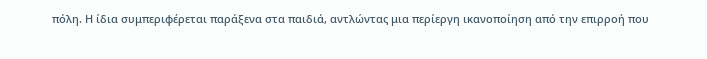πόλη. Η ίδια συμπεριφέρεται παράξενα στα παιδιά, αντλώντας μια περίεργη ικανοποίηση από την επιρροή που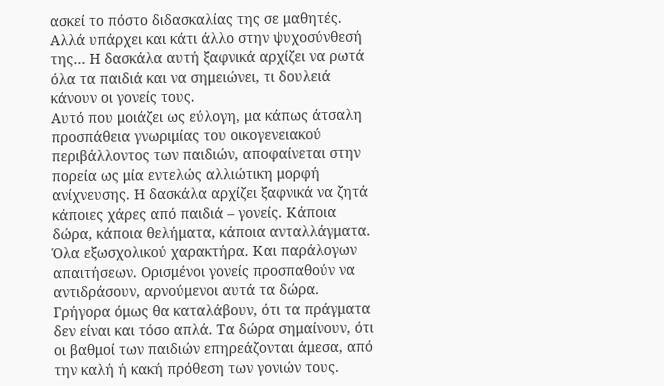ασκεί το πόστο διδασκαλίας της σε μαθητές. Αλλά υπάρχει και κάτι άλλο στην ψυχοσύνθεσή της… Η δασκάλα αυτή ξαφνικά αρχίζει να ρωτά όλα τα παιδιά και να σημειώνει, τι δουλειά κάνουν οι γονείς τους.
Αυτό που μοιάζει ως εύλογη, μα κάπως άτσαλη προσπάθεια γνωριμίας του οικογενειακού περιβάλλοντος των παιδιών, αποφαίνεται στην πορεία ως μία εντελώς αλλιώτικη μορφή ανίχνευσης. Η δασκάλα αρχίζει ξαφνικά να ζητά κάποιες χάρες από παιδιά – γονείς. Κάποια δώρα, κάποια θελήματα, κάποια ανταλλάγματα. Όλα εξωσχολικού χαρακτήρα. Και παράλογων απαιτήσεων. Ορισμένοι γονείς προσπαθούν να αντιδράσουν, αρνούμενοι αυτά τα δώρα. Γρήγορα όμως θα καταλάβουν, ότι τα πράγματα δεν είναι και τόσο απλά. Τα δώρα σημαίνουν, ότι οι βαθμοί των παιδιών επηρεάζονται άμεσα, από την καλή ή κακή πρόθεση των γονιών τους.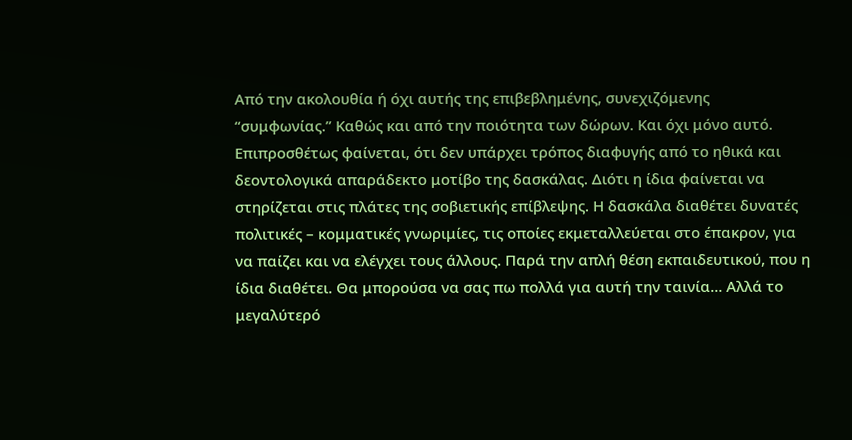Από την ακολουθία ή όχι αυτής της επιβεβλημένης, συνεχιζόμενης “συμφωνίας.” Καθώς και από την ποιότητα των δώρων. Και όχι μόνο αυτό. Επιπροσθέτως φαίνεται, ότι δεν υπάρχει τρόπος διαφυγής από το ηθικά και δεοντολογικά απαράδεκτο μοτίβο της δασκάλας. Διότι η ίδια φαίνεται να στηρίζεται στις πλάτες της σοβιετικής επίβλεψης. Η δασκάλα διαθέτει δυνατές πολιτικές – κομματικές γνωριμίες, τις οποίες εκμεταλλεύεται στο έπακρον, για να παίζει και να ελέγχει τους άλλους. Παρά την απλή θέση εκπαιδευτικού, που η ίδια διαθέτει. Θα μπορούσα να σας πω πολλά για αυτή την ταινία… Αλλά το μεγαλύτερό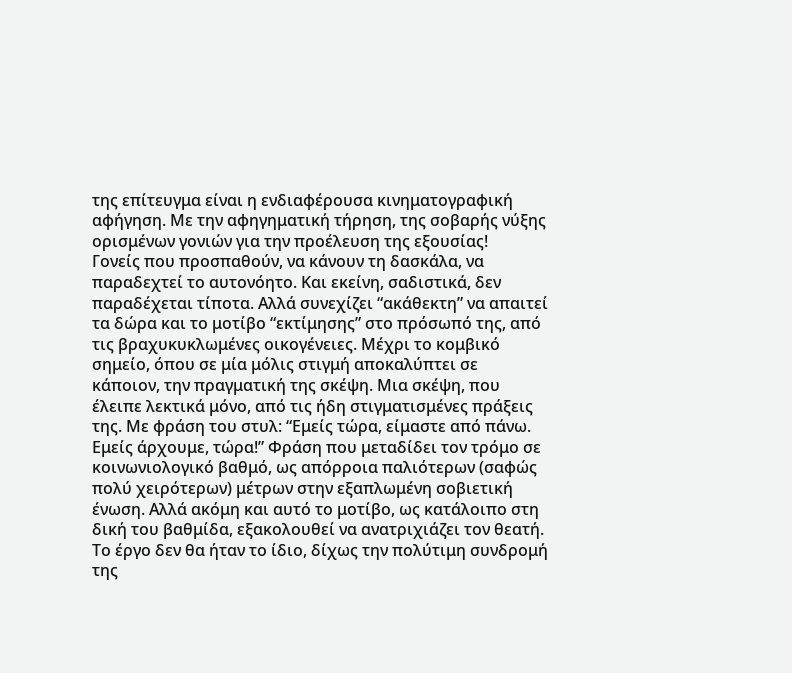της επίτευγμα είναι η ενδιαφέρουσα κινηματογραφική αφήγηση. Με την αφηγηματική τήρηση, της σοβαρής νύξης ορισμένων γονιών για την προέλευση της εξουσίας!
Γονείς που προσπαθούν, να κάνουν τη δασκάλα, να παραδεχτεί το αυτονόητο. Και εκείνη, σαδιστικά, δεν παραδέχεται τίποτα. Αλλά συνεχίζει “ακάθεκτη” να απαιτεί τα δώρα και το μοτίβο “εκτίμησης” στο πρόσωπό της, από τις βραχυκυκλωμένες οικογένειες. Μέχρι το κομβικό σημείο, όπου σε μία μόλις στιγμή αποκαλύπτει σε κάποιον, την πραγματική της σκέψη. Μια σκέψη, που έλειπε λεκτικά μόνο, από τις ήδη στιγματισμένες πράξεις της. Με φράση του στυλ: “Εμείς τώρα, είμαστε από πάνω. Εμείς άρχουμε, τώρα!” Φράση που μεταδίδει τον τρόμο σε κοινωνιολογικό βαθμό, ως απόρροια παλιότερων (σαφώς πολύ χειρότερων) μέτρων στην εξαπλωμένη σοβιετική ένωση. Αλλά ακόμη και αυτό το μοτίβο, ως κατάλοιπο στη δική του βαθμίδα, εξακολουθεί να ανατριχιάζει τον θεατή. Το έργο δεν θα ήταν το ίδιο, δίχως την πολύτιμη συνδρομή της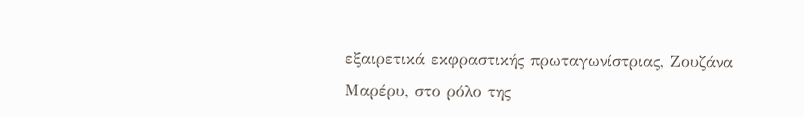εξαιρετικά εκφραστικής πρωταγωνίστριας, Ζουζάνα Μαρέρυ, στο ρόλο της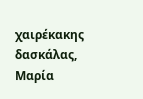χαιρέκακης δασκάλας, Μαρία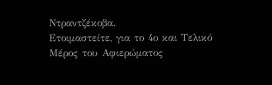Ντραντζέκοβα.
Ετοιμαστείτε, για το 4ο και Τελικό Μέρος του Αφιερώματος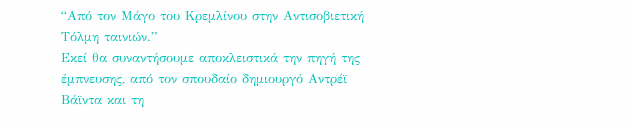“Από τον Μάγο του Κρεμλίνου στην Αντισοβιετική Τόλμη ταινιών.”
Εκεί θα συναντήσουμε αποκλειστικά την πηγή της έμπνευσης, από τον σπουδαίο δημιουργό Αντρέϊ Βάϊντα και τη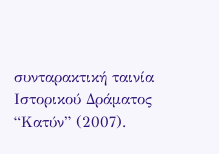συνταρακτική ταινία Ιστορικού Δράματος “Κατύν” (2007).